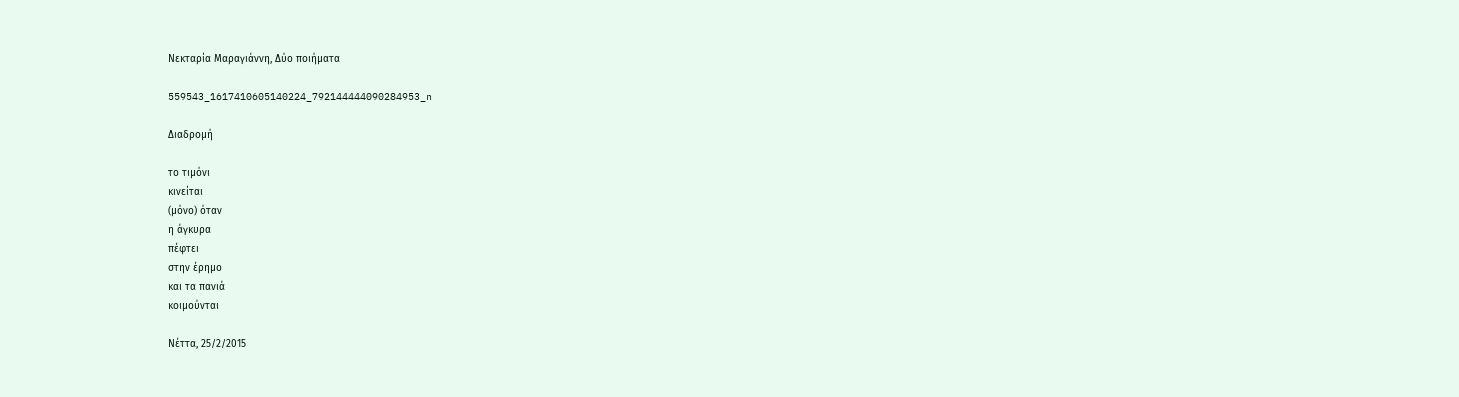Νεκταρία Μαραγιάννη, Δύο ποιήματα

559543_1617410605140224_792144444090284953_n

Διαδρομή

το τιμόνι
κινείται
(μόνο) όταν
η άγκυρα
πέφτει
στην έρημο
και τα πανιά
κοιμούνται

Νέττα, 25/2/2015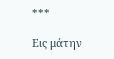***

Εις μάτην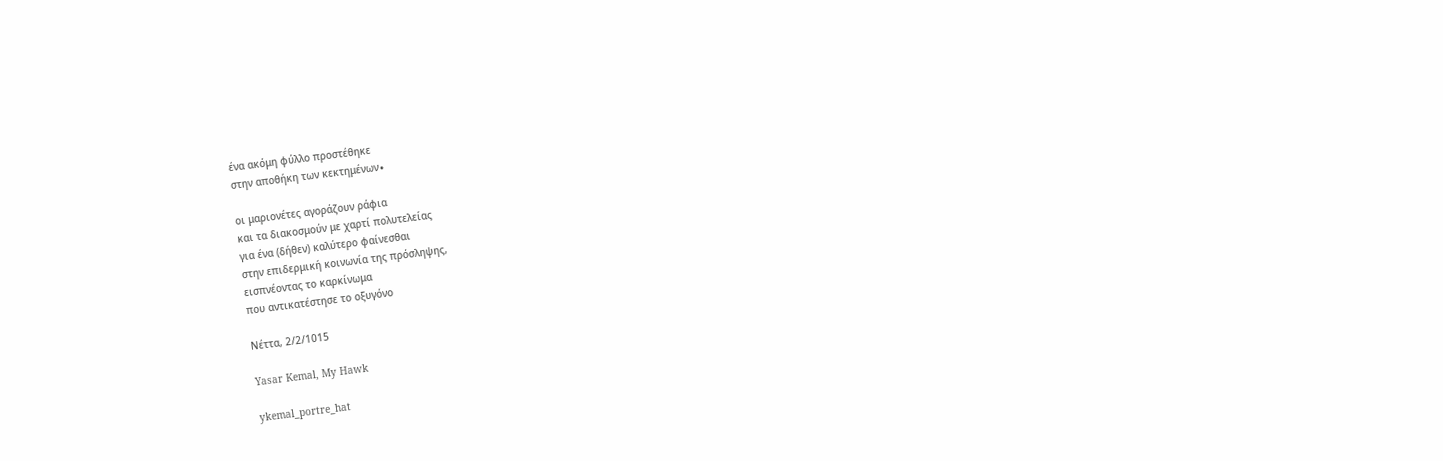ένα ακόμη φύλλο προστέθηκε
στην αποθήκη των κεκτημένων∙

οι μαριονέτες αγοράζουν ράφια
και τα διακοσμούν με χαρτί πολυτελείας
για ένα (δήθεν) καλύτερο φαίνεσθαι
στην επιδερμική κοινωνία της πρόσληψης,
εισπνέοντας το καρκίνωμα
που αντικατέστησε το οξυγόνο

Νέττα, 2/2/1015

Yasar Kemal, My Hawk

ykemal_portre_hat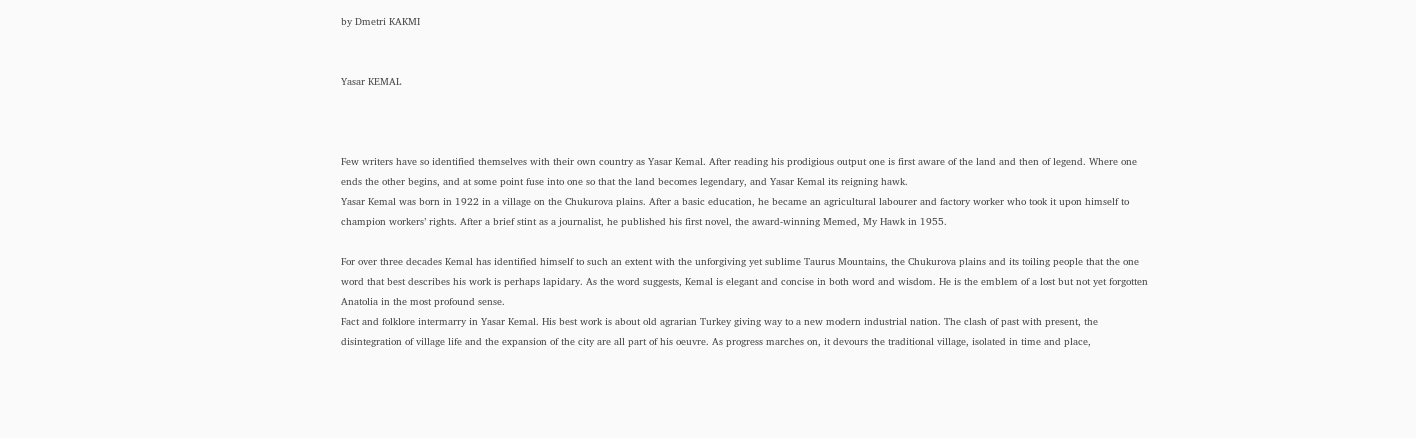by Dmetri KAKMI


Yasar KEMAL



Few writers have so identified themselves with their own country as Yasar Kemal. After reading his prodigious output one is first aware of the land and then of legend. Where one ends the other begins, and at some point fuse into one so that the land becomes legendary, and Yasar Kemal its reigning hawk.
Yasar Kemal was born in 1922 in a village on the Chukurova plains. After a basic education, he became an agricultural labourer and factory worker who took it upon himself to champion workers’ rights. After a brief stint as a journalist, he published his first novel, the award-winning Memed, My Hawk in 1955.

For over three decades Kemal has identified himself to such an extent with the unforgiving yet sublime Taurus Mountains, the Chukurova plains and its toiling people that the one word that best describes his work is perhaps lapidary. As the word suggests, Kemal is elegant and concise in both word and wisdom. He is the emblem of a lost but not yet forgotten Anatolia in the most profound sense.
Fact and folklore intermarry in Yasar Kemal. His best work is about old agrarian Turkey giving way to a new modern industrial nation. The clash of past with present, the disintegration of village life and the expansion of the city are all part of his oeuvre. As progress marches on, it devours the traditional village, isolated in time and place,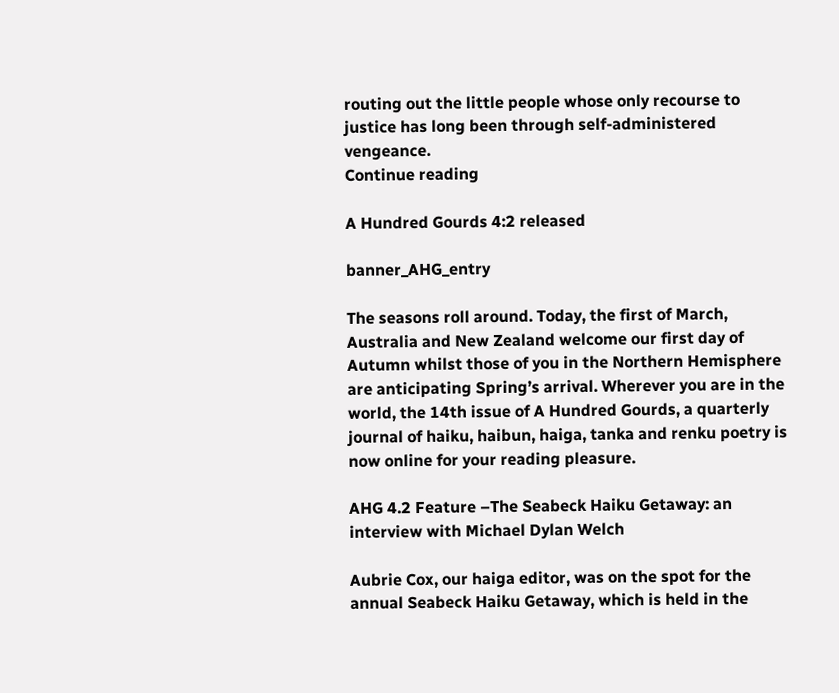routing out the little people whose only recourse to justice has long been through self-administered vengeance.
Continue reading

A Hundred Gourds 4:2 released

banner_AHG_entry

The seasons roll around. Today, the first of March, Australia and New Zealand welcome our first day of Autumn whilst those of you in the Northern Hemisphere are anticipating Spring’s arrival. Wherever you are in the world, the 14th issue of A Hundred Gourds, a quarterly journal of haiku, haibun, haiga, tanka and renku poetry is now online for your reading pleasure.

AHG 4.2 Feature –The Seabeck Haiku Getaway: an interview with Michael Dylan Welch

Aubrie Cox, our haiga editor, was on the spot for the annual Seabeck Haiku Getaway, which is held in the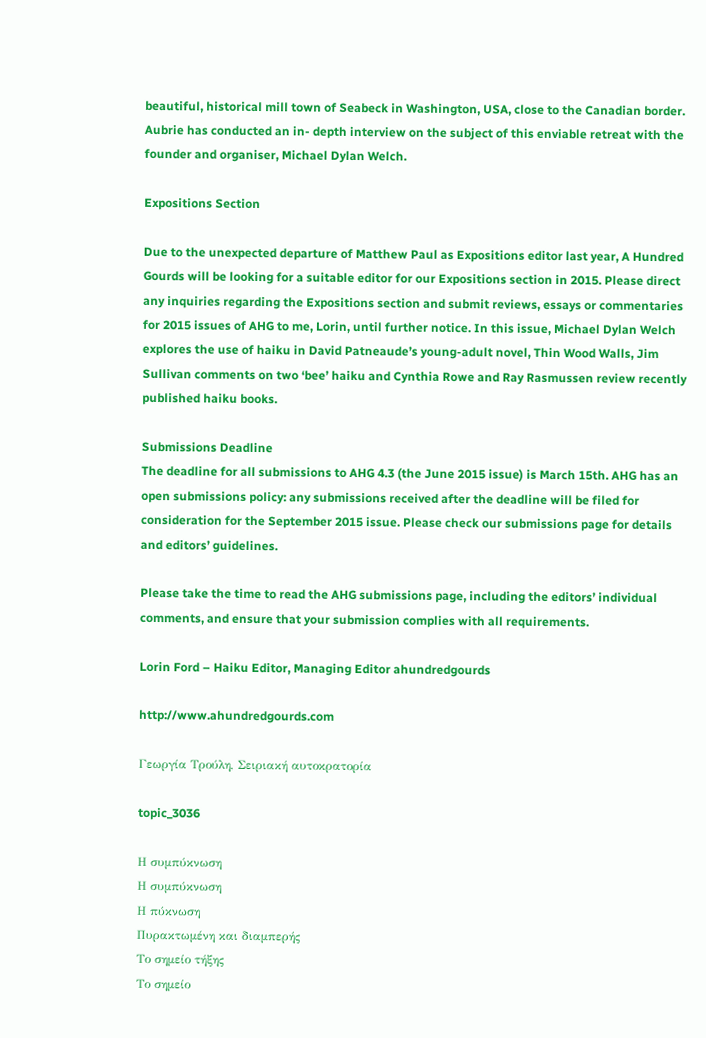beautiful, historical mill town of Seabeck in Washington, USA, close to the Canadian border. Aubrie has conducted an in- depth interview on the subject of this enviable retreat with the founder and organiser, Michael Dylan Welch.

Expositions Section

Due to the unexpected departure of Matthew Paul as Expositions editor last year, A Hundred Gourds will be looking for a suitable editor for our Expositions section in 2015. Please direct any inquiries regarding the Expositions section and submit reviews, essays or commentaries for 2015 issues of AHG to me, Lorin, until further notice. In this issue, Michael Dylan Welch explores the use of haiku in David Patneaude’s young-adult novel, Thin Wood Walls, Jim Sullivan comments on two ‘bee’ haiku and Cynthia Rowe and Ray Rasmussen review recently published haiku books.

Submissions Deadline
The deadline for all submissions to AHG 4.3 (the June 2015 issue) is March 15th. AHG has an open submissions policy: any submissions received after the deadline will be filed for consideration for the September 2015 issue. Please check our submissions page for details and editors’ guidelines.

Please take the time to read the AHG submissions page, including the editors’ individual comments, and ensure that your submission complies with all requirements.

Lorin Ford – Haiku Editor, Managing Editor ahundredgourds

http://www.ahundredgourds.com

Γεωργία Τρούλη, Σειριακή αυτοκρατορία

topic_3036

Η συμπύκνωση
Η συμπύκνωση
Η πύκνωση
Πυρακτωμένη και διαμπερής
Το σημείο τήξης
Το σημείο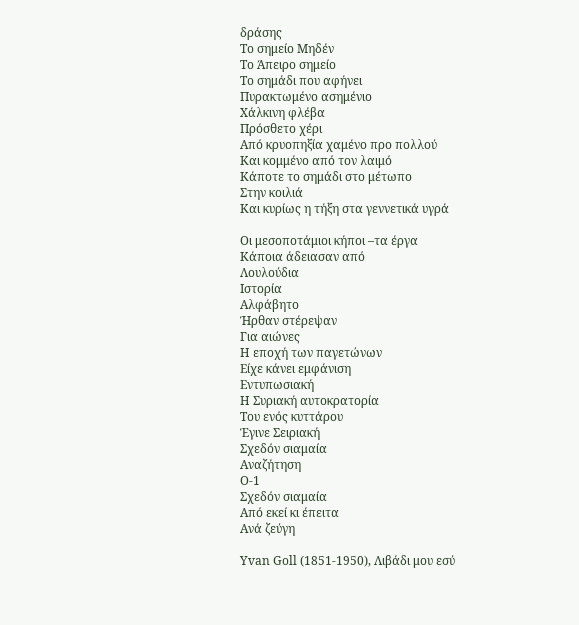δράσης
Το σημείο Μηδέν
Το Άπειρο σημείο
Το σημάδι που αφήνει
Πυρακτωμένο ασημένιο
Χάλκινη φλέβα
Πρόσθετο χέρι
Από κρυοπηξία χαμένο προ πολλού
Και κομμένο από τον λαιμό
Κάποτε το σημάδι στο μέτωπο
Στην κοιλιά
Και κυρίως η τήξη στα γεννετικά υγρά

Οι μεσοποτάμιοι κήποι –τα έργα
Κάποια άδειασαν από
Λουλούδια
Ιστορία
Αλφάβητο
Ήρθαν στέρεψαν
Για αιώνες
Η εποχή των παγετώνων
Είχε κάνει εμφάνιση
Εντυπωσιακή
Η Συριακή αυτοκρατορία
Του ενός κυττάρου
Έγινε Σειριακή
Σχεδόν σιαμαία
Αναζήτηση
Ο-1
Σχεδόν σιαμαία
Από εκεί κι έπειτα
Ανά ζεύγη

Yvan Goll (1851-1950), Λιβάδι μου εσύ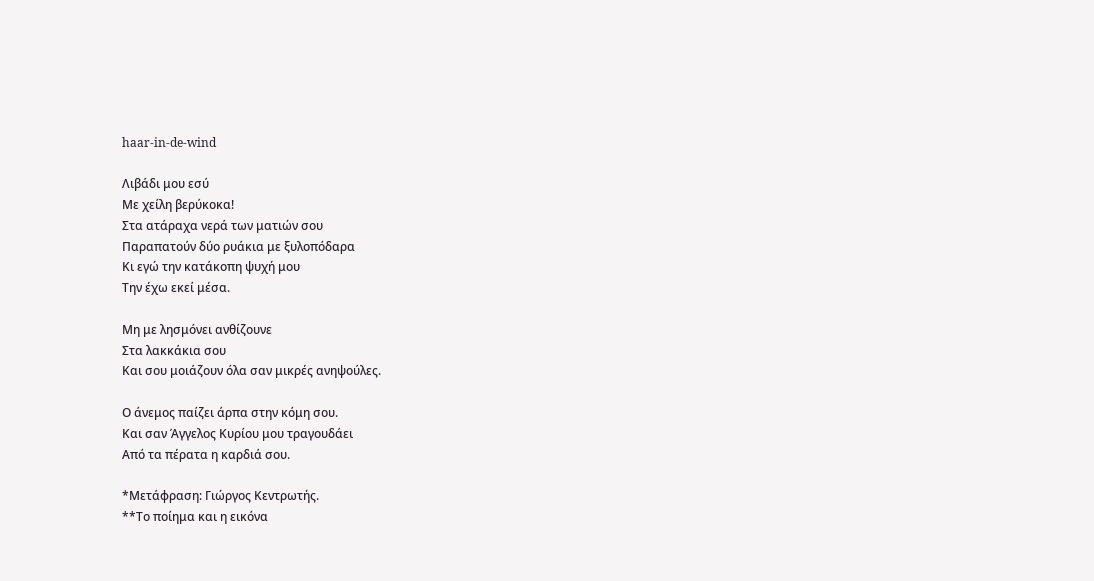haar-in-de-wind

Λιβάδι μου εσύ
Με χείλη βερύκοκα!
Στα ατάραχα νερά των ματιών σου
Παραπατούν δύο ρυάκια με ξυλοπόδαρα
Κι εγώ την κατάκοπη ψυχή μου
Την έχω εκεί μέσα.

Μη με λησμόνει ανθίζουνε
Στα λακκάκια σου
Και σου μοιάζουν όλα σαν μικρές ανηψούλες.

Ο άνεμος παίζει άρπα στην κόμη σου.
Και σαν Άγγελος Κυρίου μου τραγουδάει
Από τα πέρατα η καρδιά σου.

*Μετάφραση: Γιώργος Κεντρωτής.
**Το ποίημα και η εικόνα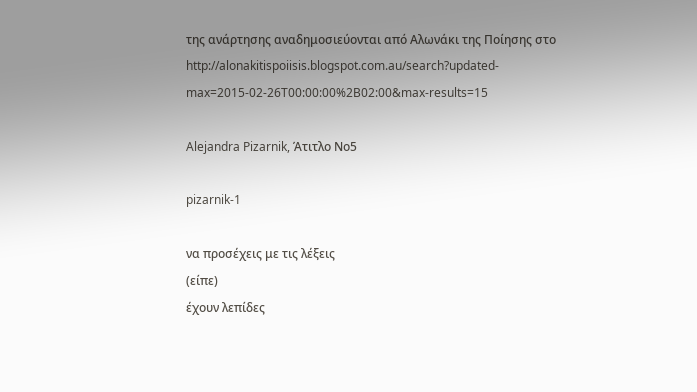της ανάρτησης αναδημοσιεύονται από Αλωνάκι της Ποίησης στο http://alonakitispoiisis.blogspot.com.au/search?updated-max=2015-02-26T00:00:00%2B02:00&max-results=15

Alejandra Pizarnik, Άτιτλο Νο5

pizarnik-1

να προσέχεις με τις λέξεις
(είπε)
έχουν λεπίδες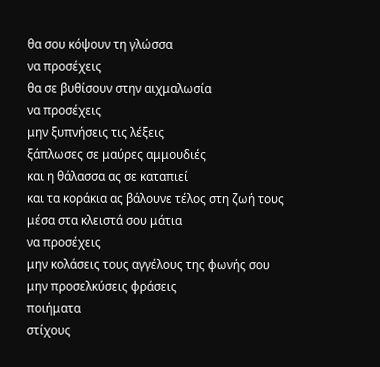θα σου κόψουν τη γλώσσα
να προσέχεις
θα σε βυθίσουν στην αιχμαλωσία
να προσέχεις
μην ξυπνήσεις τις λέξεις
ξάπλωσες σε μαύρες αμμουδιές
και η θάλασσα ας σε καταπιεί
και τα κοράκια ας βάλουνε τέλος στη ζωή τους
μέσα στα κλειστά σου μάτια
να προσέχεις
μην κολάσεις τους αγγέλους της φωνής σου
μην προσελκύσεις φράσεις
ποιήματα
στίχους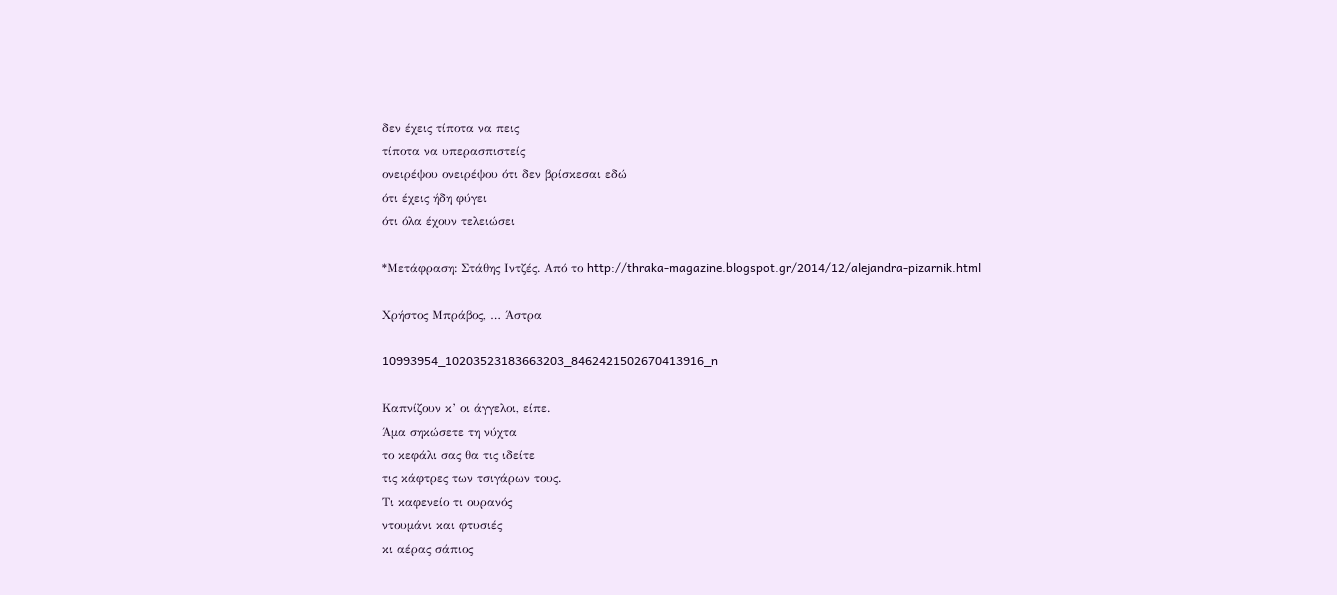δεν έχεις τίποτα να πεις
τίποτα να υπερασπιστείς
ονειρέψου ονειρέψου ότι δεν βρίσκεσαι εδώ
ότι έχεις ήδη φύγει
ότι όλα έχουν τελειώσει

*Μετάφραση: Στάθης Ιντζές. Από το http://thraka-magazine.blogspot.gr/2014/12/alejandra-pizarnik.html

Χρήστος Μπράβος, … Άστρα

10993954_10203523183663203_8462421502670413916_n

Καπνίζουν κ’ οι άγγελοι, είπε.
Άμα σηκώσετε τη νύχτα
το κεφάλι σας θα τις ιδείτε
τις κάφτρες των τσιγάρων τους.
Τι καφενείο τι ουρανός
ντουμάνι και φτυσιές
κι αέρας σάπιος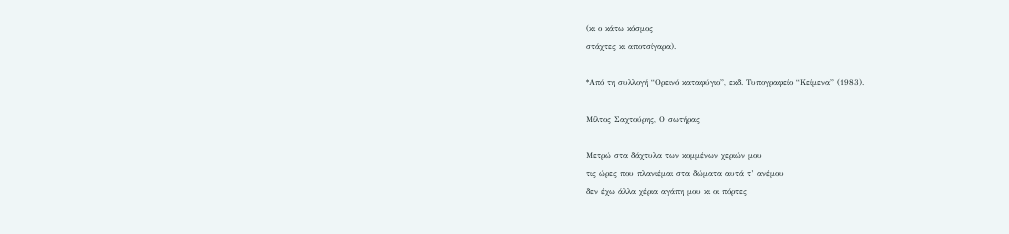(κι ο κάτω κόσμος
στάχτες κι αποτσίγαρα).

*Από τη συλλογή “Ορεινό καταφύγιο”, εκδ. Τυπογραφείο “Κείμενα” (1983).

Μίλτος Σαχτούρης, Ο σωτήρας

Μετρώ στα δάχτυλα των κομμένων χεριών μου
τις ώρες που πλανιέμαι στα δώματα αυτά τ’ ανέμου
δεν έχω άλλα χέρια αγάπη μου κι οι πόρτες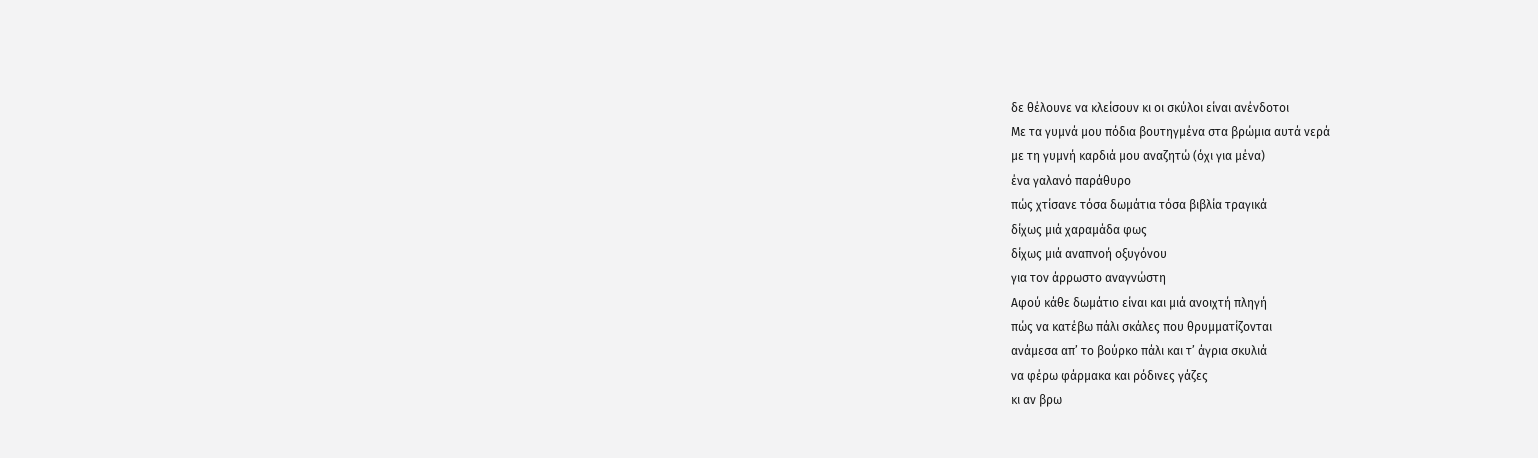δε θέλουνε να κλείσουν κι οι σκύλοι είναι ανένδοτοι
Με τα γυμνά μου πόδια βουτηγμένα στα βρώμια αυτά νερά
με τη γυμνή καρδιά μου αναζητώ (όχι για μένα)
ένα γαλανό παράθυρο
πώς χτίσανε τόσα δωμάτια τόσα βιβλία τραγικά
δίχως μιά χαραμάδα φως
δίχως μιά αναπνοή οξυγόνου
για τον άρρωστο αναγνώστη
Αφού κάθε δωμάτιο είναι και μιά ανοιχτή πληγή
πώς να κατέβω πάλι σκάλες που θρυμματίζονται
ανάμεσα απ’ το βούρκο πάλι και τ’ άγρια σκυλιά
να φέρω φάρμακα και ρόδινες γάζες
κι αν βρω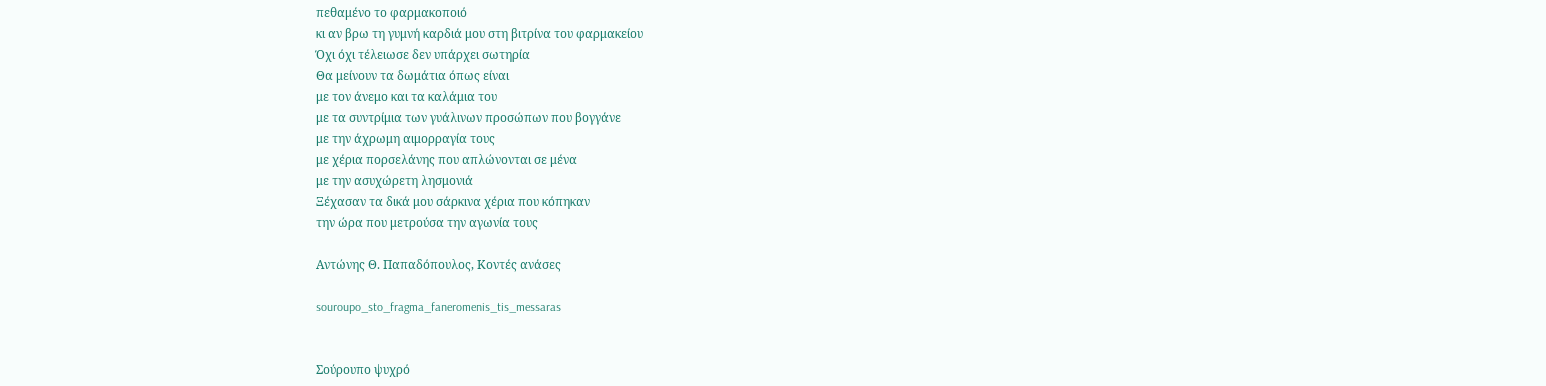πεθαμένο το φαρμακοποιό
κι αν βρω τη γυμνή καρδιά μου στη βιτρίνα του φαρμακείου
Όχι όχι τέλειωσε δεν υπάρχει σωτηρία
Θα μείνουν τα δωμάτια όπως είναι
με τον άνεμο και τα καλάμια του
με τα συντρίμια των γυάλινων προσώπων που βογγάνε
με την άχρωμη αιμορραγία τους
με χέρια πορσελάνης που απλώνονται σε μένα
με την ασυχώρετη λησμονιά
Ξέχασαν τα δικά μου σάρκινα χέρια που κόπηκαν
την ώρα που μετρούσα την αγωνία τους

Αντώνης Θ. Παπαδόπουλος, Κοντές ανάσες

souroupo_sto_fragma_faneromenis_tis_messaras


Σούρουπο ψυχρό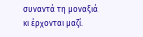συναντά τη μοναξιά
κι έρχονται μαζί.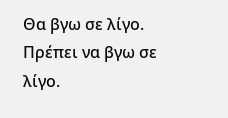Θα βγω σε λίγο.
Πρέπει να βγω σε λίγο.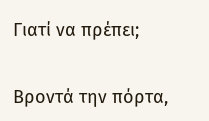Γιατί να πρέπει;

Βροντά την πόρτα,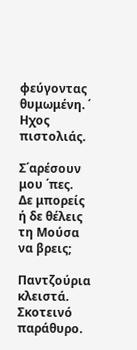φεύγοντας θυμωμένη. ΄
Ηχος πιστολιάς.

Σ΄αρέσουν μου ΄πες.
Δε μπορείς ή δε θέλεις
τη Μούσα να βρεις;

Παντζούρια κλειστά.
Σκοτεινό παράθυρο.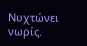Νυχτώνει νωρίς.